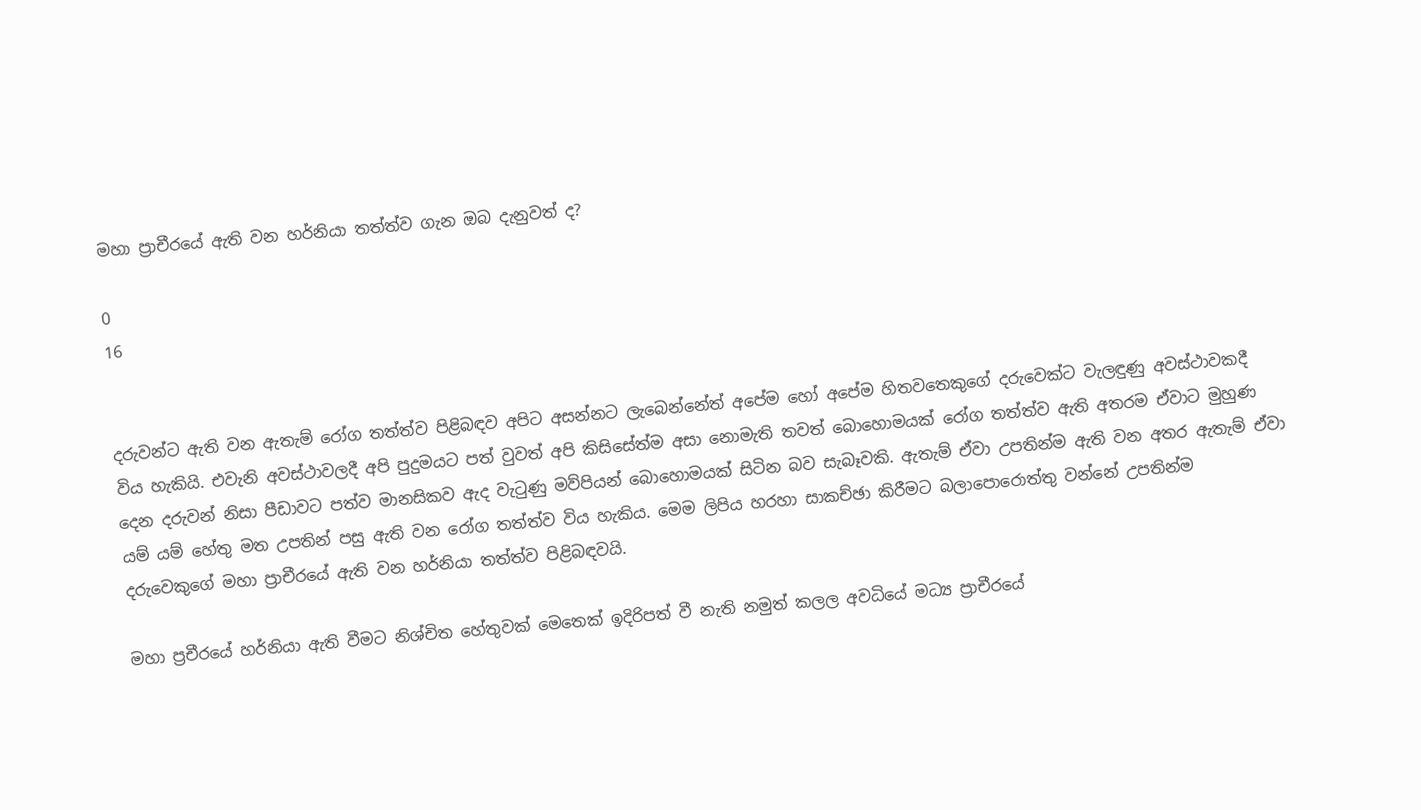මහා ප්‍රාචීරයේ ඇති වන හර්නියා තත්ත්ව ගැන ඔබ දැනුවත් ද?

0
16


දරුවන්ට ඇති වන ඇතැම් රෝග තත්ත්ව පිළිබඳව අපිට අසන්නට ලැබෙන්නේත් අපේම හෝ අපේම හිතවතෙකුගේ දරුවෙක්ට වැලඳුණු අවස්ථාවකදී විය හැකියි. එවැනි අවස්ථාවලදී අපි පුදුමයට පත් වුවත් අපි කිසිසේත්ම අසා නොමැති තවත් බොහොමයක් රෝග තත්ත්ව ඇති අතරම ඒවාට මුහුණ දෙන දරුවන් නිසා පීඩාවට පත්ව මානසිකව ඇද වැටුණු මව්පියන් බොහොමයක් සිටින බව සැබෑවකි. ඇතැම් ඒවා උපතින්ම ඇති වන අතර ඇතැම් ඒවා යම් යම් හේතු මත උපතින් පසු ඇති වන රෝග තත්ත්ව විය හැකිය. මෙම ලිපිය හරහා සාකච්ඡා කිරීමට බලාපොරොත්තු වන්නේ උපතින්ම දරුවෙකුගේ මහා ප්‍රාචීරයේ ඇති වන හර්නියා තත්ත්ව පිළිබඳවයි.

මහා ප්‍රචීරයේ හර්නියා ඇති වීමට නිශ්චිත හේතුවක් මෙතෙක් ඉදිරිපත් වී නැති නමුත් කලල අවධියේ මධ්‍ය ප්‍රාචීරයේ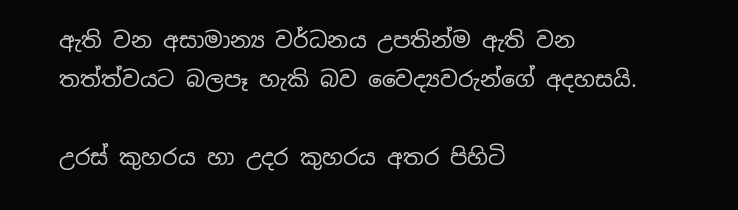ඇති වන අසාමාන්‍ය වර්ධනය උපතින්ම ඇති වන තත්ත්වයට බලපෑ හැකි බව වෛද්‍යවරුන්ගේ අදහසයි.

උරස් කුහරය හා උදර කුහරය අතර පිහිටි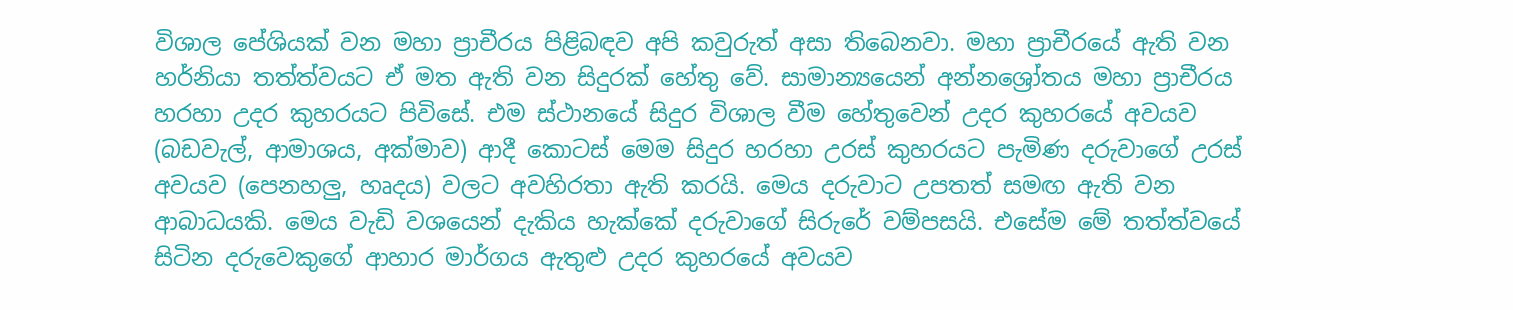විශාල පේශියක් වන මහා ප්‍රාචීරය පිළිබඳව අපි කවුරුත් අසා තිබෙනවා. මහා ප්‍රාචීරයේ ඇති වන හර්නියා තත්ත්වයට ඒ මත ඇති වන සිදුරක් හේතු වේ. සාමාන්‍යයෙන් අන්නශ්‍රෝතය මහා ප්‍රාචීරය හරහා උදර කුහරයට පිවිසේ. එම ස්ථානයේ සිදුර විශාල වීම හේතුවෙන් උදර කුහරයේ අවයව (බඩවැල්, ආමාශය, අක්මාව) ආදී කොටස් මෙම සිදුර හරහා උරස් කුහරයට පැමිණ දරුවාගේ උරස් අවයව (පෙනහලු, හෘදය) වලට අවහිරතා ඇති කරයි. මෙය දරුවාට උපතත් සමඟ ඇති වන ආබාධයකි. මෙය වැඩි වශයෙන් දැකිය හැක්කේ දරුවාගේ සිරුරේ වම්පසයි. එසේම මේ තත්ත්වයේ සිටින දරු‍වෙකුගේ ආහාර මාර්ගය ඇතුළු උදර කුහරයේ අවයව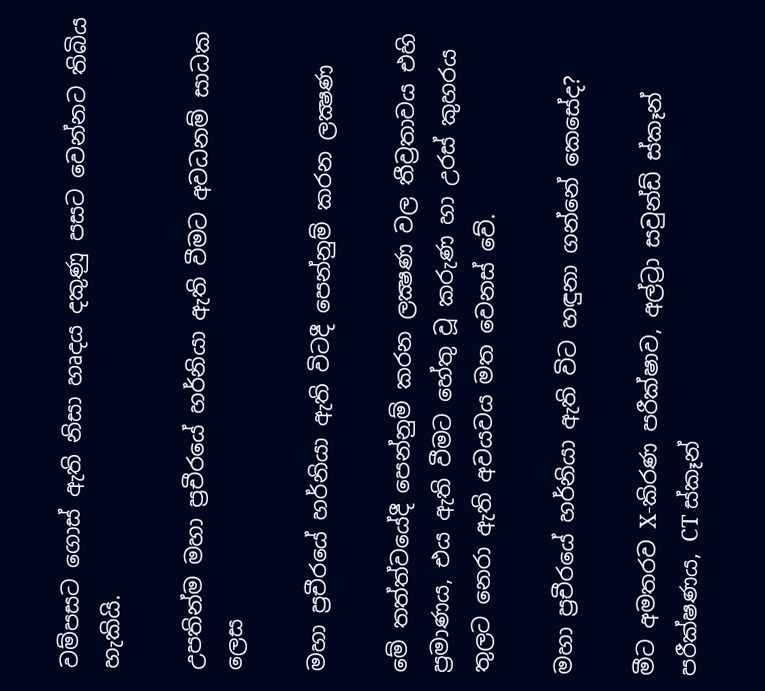වම්පසට ගොස් ඇති නිසා හෘදය දකුණු පසට වෙන්නට තිබිය හැකියි.

උපතින්ම මහා ප්‍රචීරයේ හර්නියා ඇති වීමට අවධනම් සාධක ලෙස

මහා ප්‍රචීරයේ හර්නියා ඇති විටදී පෙන්නුම් කරන ලක්‍ෂණ

මේ තත්ත්වයේදී පෙන්නුම් කරන ලක්‍ෂණ වල තීව්‍රතාවය එහි ප්‍රමාණය, එය ඇති වීමට හේතු වූ කරුණ හා උරස් කුහරය තුලට නෙරා ඇති අවයවය මත වෙනස් වේ.

මහා ප්‍රචීරයේ හර්නියා ඇති විට හඳුනා ගන්නේ කෙසේද?

මීට අමතරව X-කිරණ පරීක්ෂාව, අල්ට්‍රා සවුන්ඩ් ස්කෑන් පරීක්ෂණය, CT ස්කෑන්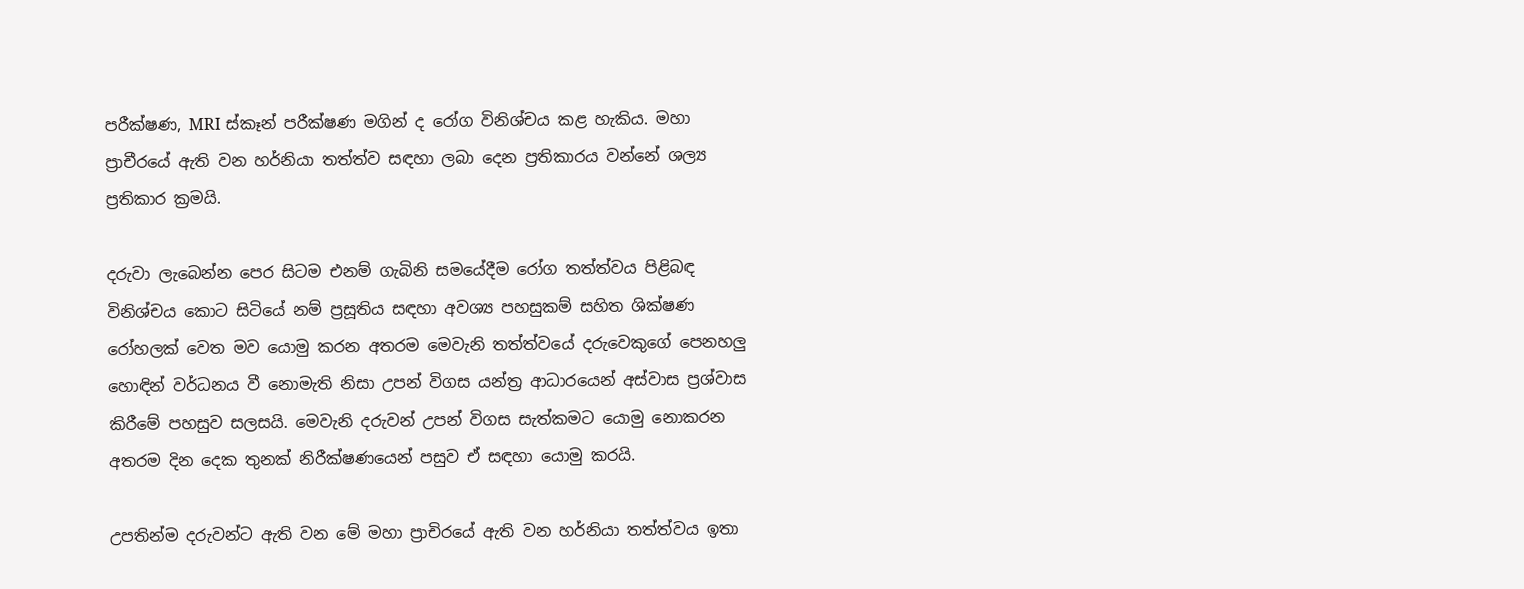පරීක්ෂණ, MRI ස්කෑන් පරීක්ෂණ මගින් ද රෝග විනිශ්චය කළ හැකිය. මහා ප්‍රාචීරයේ ඇති වන හර්නියා තත්ත්ව සඳහා ලබා දෙන ප්‍රතිකාරය වන්නේ ශල්‍ය ප්‍රතිකාර ක්‍රමයි.

දරුවා ලැබෙන්න පෙර සිටම එනම් ගැබිනි සමයේදීම රෝග තත්ත්වය පිළිබඳ විනිශ්චය කොට සිටියේ නම් ප්‍රසූතිය සඳහා අවශ්‍ය පහසුකම් සහිත ශික්ෂණ රෝහලක් වෙත මව යොමු කරන අතරම මෙවැනි තත්ත්වයේ දරුවෙකුගේ පෙනහලු හොඳින් වර්ධනය වී නොමැති නිසා උපන් විගස යන්ත්‍ර ආධාරයෙන් අස්වාස ප්‍රශ්වාස කිරීමේ පහසුව සලසයි. මෙවැනි දරුවන් උපන් විගස සැත්කමට යොමු නොකරන අතරම දින දෙක තුනක් නිරීක්ෂණයෙන් පසුව ඒ සඳහා යොමු කරයි.

උපතින්ම දරුවන්ට ඇති වන මේ මහා ප්‍රාචිරයේ ඇති වන හර්නියා තත්ත්වය ඉතා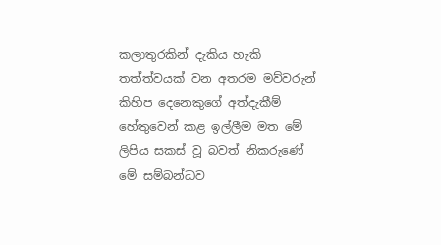කලාතුරකින් දැකිය හැකි තත්ත්වයක් වන අතරම මව්වරුන් කිහිප දෙනෙකුගේ අත්දැකීම් හේතුවෙන් කළ ඉල්ලීම මත මේ ලිපිය සකස් වූ බවත් නිකරුණේ මේ සම්බන්ධව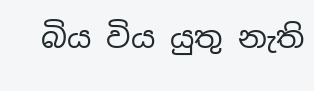බිය විය යුතු නැති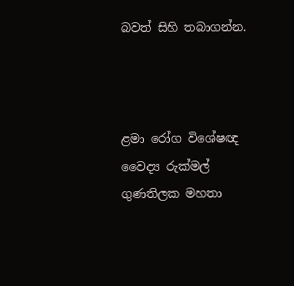බවත් සිහි තබාගන්න.



ළමා රෝග විශේෂඥ වෛද්‍ය රුක්මල් ගුණතිලක මහතා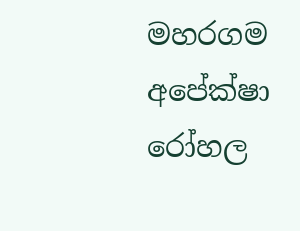මහරගම අපේක්ෂා රෝහල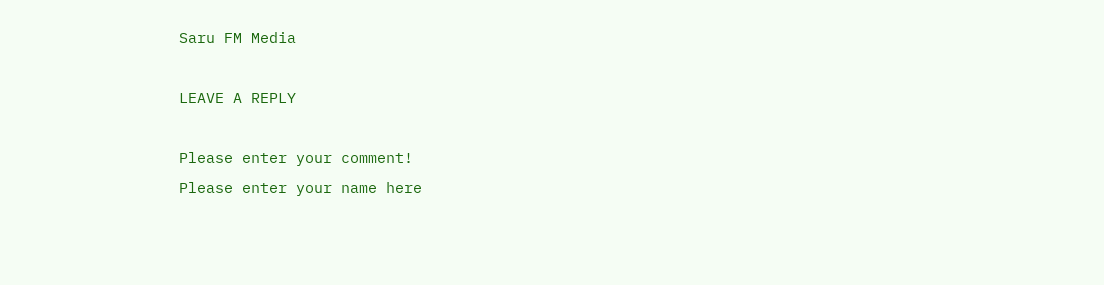Saru FM Media

LEAVE A REPLY

Please enter your comment!
Please enter your name here